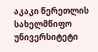აკაკი წერეთლის სახელმწიფო უნივერსიტეტი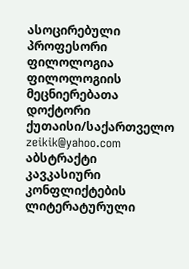ასოცირებული პროფესორი
ფილოლოგია
ფილოლოგიის მეცნიერებათა დოქტორი
ქუთაისი/საქართველო
zeikik@yahoo.com
აბსტრაქტი
კავკასიური კონფლიქტების ლიტერატურული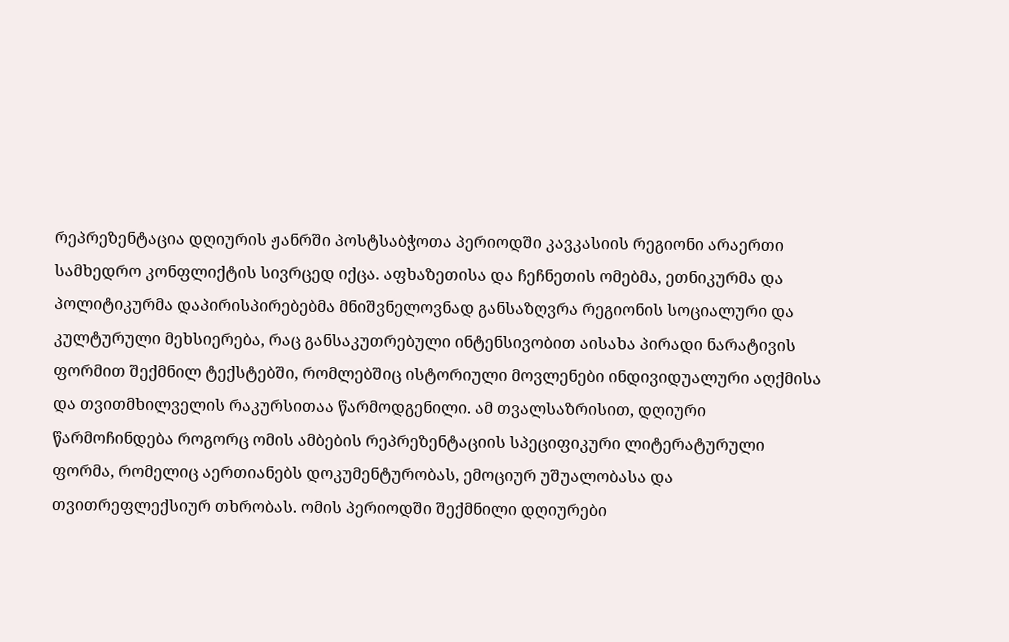რეპრეზენტაცია დღიურის ჟანრში პოსტსაბჭოთა პერიოდში კავკასიის რეგიონი არაერთი სამხედრო კონფლიქტის სივრცედ იქცა. აფხაზეთისა და ჩეჩნეთის ომებმა, ეთნიკურმა და პოლიტიკურმა დაპირისპირებებმა მნიშვნელოვნად განსაზღვრა რეგიონის სოციალური და კულტურული მეხსიერება, რაც განსაკუთრებული ინტენსივობით აისახა პირადი ნარატივის ფორმით შექმნილ ტექსტებში, რომლებშიც ისტორიული მოვლენები ინდივიდუალური აღქმისა და თვითმხილველის რაკურსითაა წარმოდგენილი. ამ თვალსაზრისით, დღიური წარმოჩინდება როგორც ომის ამბების რეპრეზენტაციის სპეციფიკური ლიტერატურული ფორმა, რომელიც აერთიანებს დოკუმენტურობას, ემოციურ უშუალობასა და თვითრეფლექსიურ თხრობას. ომის პერიოდში შექმნილი დღიურები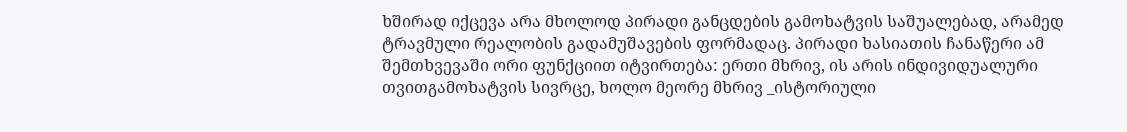ხშირად იქცევა არა მხოლოდ პირადი განცდების გამოხატვის საშუალებად, არამედ ტრავმული რეალობის გადამუშავების ფორმადაც. პირადი ხასიათის ჩანაწერი ამ შემთხვევაში ორი ფუნქციით იტვირთება: ერთი მხრივ, ის არის ინდივიდუალური თვითგამოხატვის სივრცე, ხოლო მეორე მხრივ _ისტორიული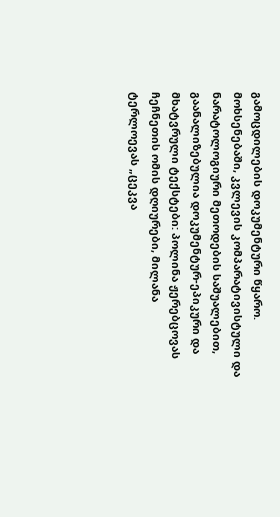გამოცდილების დოკუმენტური წყარო. მოხსენებაში, კვლევის კომპარატივისტული და ნარატოლოგიური მეთოდების საშუალებით, გაანალიზებულია დოკუმენტურ-ეპიკური და მხატვრული ტექსტები: პოლინა ჟერებცოვას ჩეჩნეთის ომის დღიურები, მილანა ტერლოევას „ცეკვა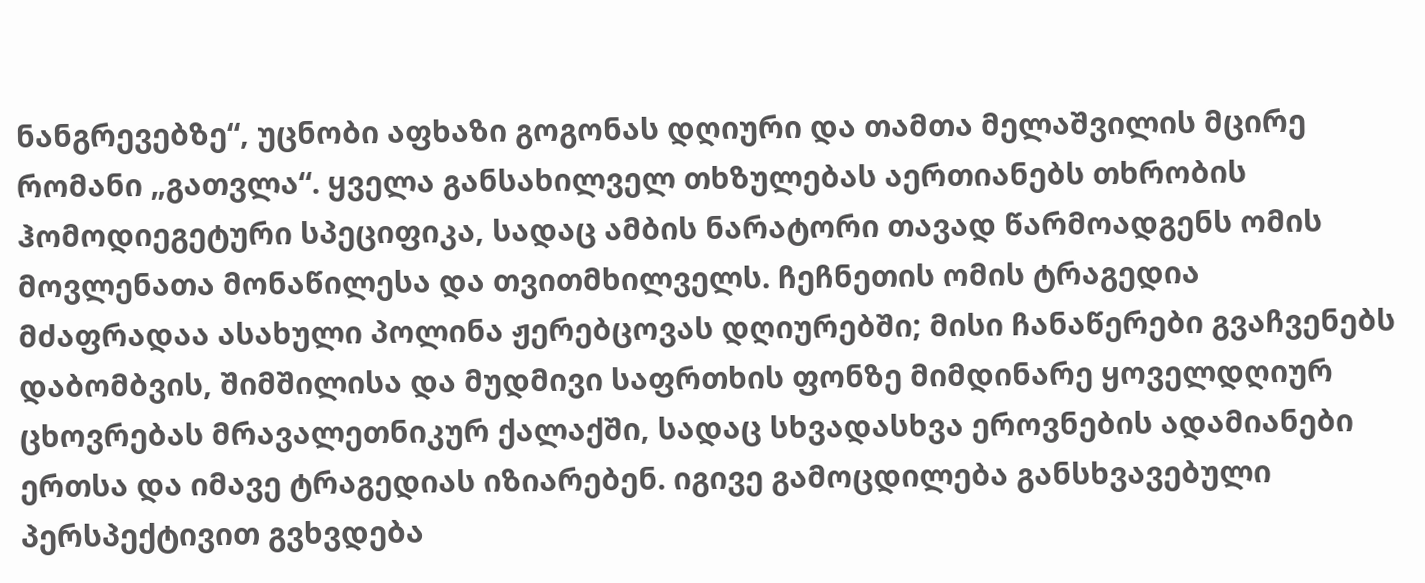ნანგრევებზე“, უცნობი აფხაზი გოგონას დღიური და თამთა მელაშვილის მცირე რომანი „გათვლა“. ყველა განსახილველ თხზულებას აერთიანებს თხრობის ჰომოდიეგეტური სპეციფიკა, სადაც ამბის ნარატორი თავად წარმოადგენს ომის მოვლენათა მონაწილესა და თვითმხილველს. ჩეჩნეთის ომის ტრაგედია მძაფრადაა ასახული პოლინა ჟერებცოვას დღიურებში; მისი ჩანაწერები გვაჩვენებს დაბომბვის, შიმშილისა და მუდმივი საფრთხის ფონზე მიმდინარე ყოველდღიურ ცხოვრებას მრავალეთნიკურ ქალაქში, სადაც სხვადასხვა ეროვნების ადამიანები ერთსა და იმავე ტრაგედიას იზიარებენ. იგივე გამოცდილება განსხვავებული პერსპექტივით გვხვდება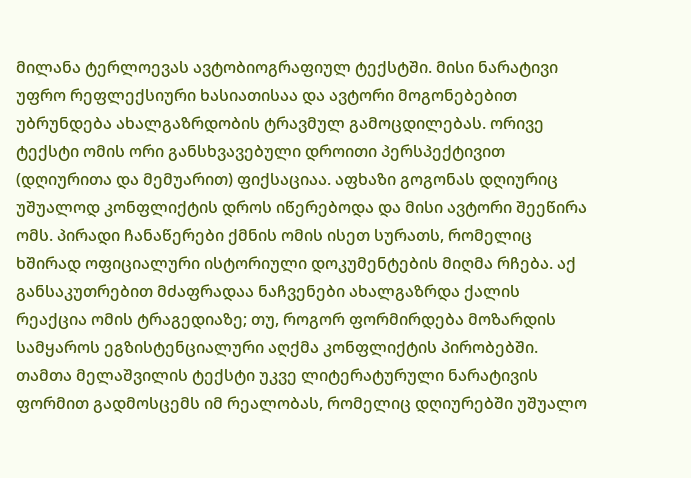მილანა ტერლოევას ავტობიოგრაფიულ ტექსტში. მისი ნარატივი უფრო რეფლექსიური ხასიათისაა და ავტორი მოგონებებით უბრუნდება ახალგაზრდობის ტრავმულ გამოცდილებას. ორივე ტექსტი ომის ორი განსხვავებული დროითი პერსპექტივით (დღიურითა და მემუარით) ფიქსაციაა. აფხაზი გოგონას დღიურიც უშუალოდ კონფლიქტის დროს იწერებოდა და მისი ავტორი შეეწირა ომს. პირადი ჩანაწერები ქმნის ომის ისეთ სურათს, რომელიც ხშირად ოფიციალური ისტორიული დოკუმენტების მიღმა რჩება. აქ განსაკუთრებით მძაფრადაა ნაჩვენები ახალგაზრდა ქალის რეაქცია ომის ტრაგედიაზე; თუ, როგორ ფორმირდება მოზარდის სამყაროს ეგზისტენციალური აღქმა კონფლიქტის პირობებში. თამთა მელაშვილის ტექსტი უკვე ლიტერატურული ნარატივის ფორმით გადმოსცემს იმ რეალობას, რომელიც დღიურებში უშუალო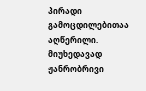პირადი გამოცდილებითაა აღწერილი. მიუხედავად ჟანრობრივი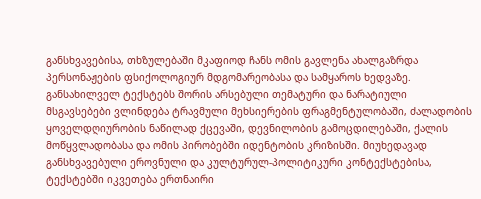განსხვავებისა, თხზულებაში მკაფიოდ ჩანს ომის გავლენა ახალგაზრდა პერსონაჟების ფსიქოლოგიურ მდგომარეობასა და სამყაროს ხედვაზე. განსახილველ ტექსტებს შორის არსებული თემატური და ნარატიული მსგავსებები ვლინდება ტრავმული მეხსიერების ფრაგმენტულობაში, ძალადობის ყოველდღიურობის ნაწილად ქცევაში, დევნილობის გამოცდილებაში, ქალის მოწყვლადობასა და ომის პირობებში იდენტობის კრიზისში. მიუხედავად განსხვავებული ეროვნული და კულტურულ-პოლიტიკური კონტექსტებისა, ტექსტებში იკვეთება ერთნაირი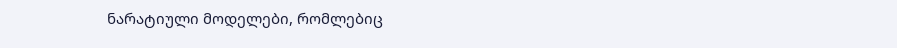ნარატიული მოდელები, რომლებიც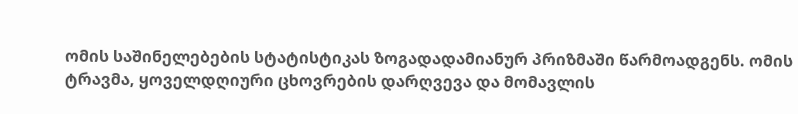ომის საშინელებების სტატისტიკას ზოგადადამიანურ პრიზმაში წარმოადგენს. ომის ტრავმა, ყოველდღიური ცხოვრების დარღვევა და მომავლის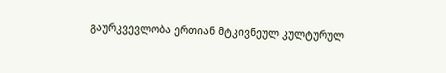გაურკვევლობა ერთიან მტკივნეულ კულტურულ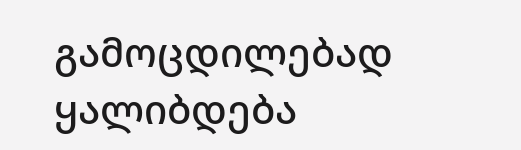გამოცდილებად ყალიბდება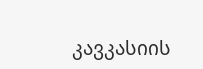კავკასიის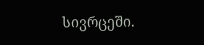სივრცეში.